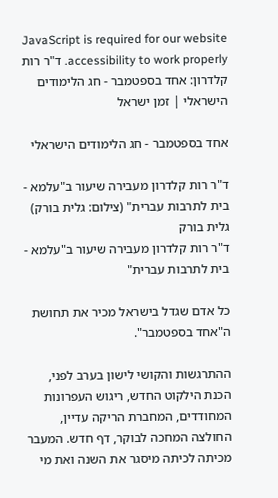JavaScript is required for our website accessibility to work properly. ד"ר רות קלדרון: אחד בספטמבר - חג הלימודים הישראלי | זמן ישראל

אחד בספטמבר - חג הלימודים הישראלי

ד"ר רות קלדרון מעבירה שיעור ב"עלמא - בית לתרבות עברית" (צילום: גלית בורק)
גלית בורק
ד"ר רות קלדרון מעבירה שיעור ב"עלמא - בית לתרבות עברית"

כל אדם שגדל בישראל מכיר את תחושת ה"אחד בספטמבר".

ההתרגשות והקושי לישון בערב לפני, הכנת הילקוט החדש, ריגוש העפרונות המחודדים, המחברת הריקה עדיין, החולצה המחכה לבוקר, דף חדש. המעבר מכיתה לכיתה מיסגר את השנה ואת מי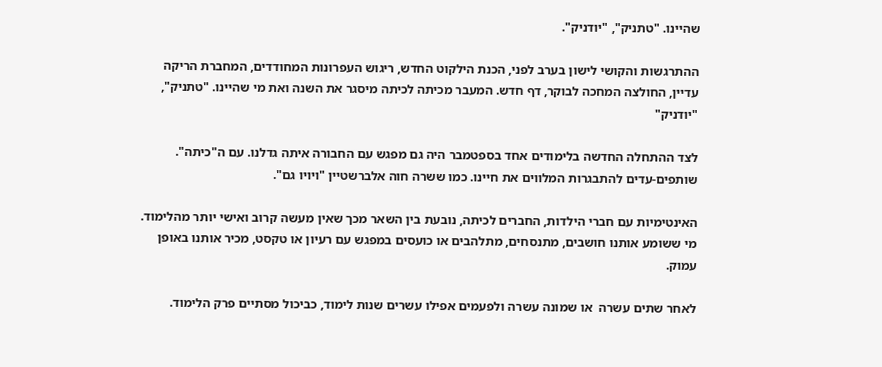שהיינו. "טתניק", "יודניק".

ההתרגשות והקושי לישון בערב לפני, הכנת הילקוט החדש, ריגוש העפרונות המחודדים, המחברת הריקה עדיין, החולצה המחכה לבוקר, דף חדש. המעבר מכיתה לכיתה מיסגר את השנה ואת מי שהיינו. "טתניק", "יודניק"

לצד ההתחלה החדשה בלימודים אחד בספטמבר היה גם מפגש עם החבורה איתה גדלנו. עם ה"כיתה". שותפים-עדים להתבגרות המלווים את חיינו. כמו ששרה חוה אלברשטיין "ויויו גם".

האינטימיות עם חברי הילדות, החברים לכיתה, נובעת בין השאר מכך שאין מעשה קרוב ואישי יותר מהלימוד. מי ששומע אותנו חושבים, מתנסחים, מתלהבים או כועסים במפגש עם רעיון או טקסט, מכיר אותנו באופן עמוק.

לאחר שתים עשרה  או שמונה עשרה ולפעמים אפילו עשרים שנות לימוד, כביכול מסתיים פרק הלימוד.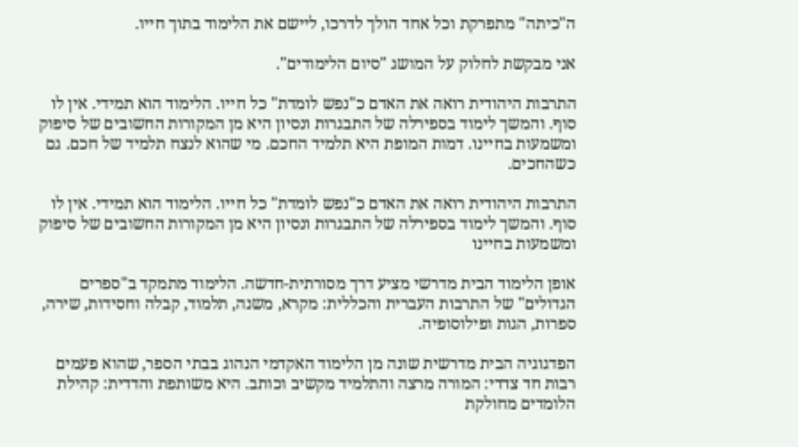ה"כיתה" מתפרקת וכל אחד הולך לדרכו, ליישם את הלימוד בתוך חייו.

אני מבקשת לחלוק על המושג "סיום הלימודים".

התרבות היהודית רואה את האדם כ"נפש לומדת" כל חייו. הלימוד הוא תמידי. אין לו סוף. והמשך לימוד בספירלה של התבגרות ונסיון היא מן המקורות החשובים של סיפוק ומשמעות בחיינו. דמות המופת היא תלמיד החכם. מי שהוא לנצח תלמיד של חכם. גם כשהחכים.

התרבות היהודית רואה את האדם כ"נפש לומדת" כל חייו. הלימוד הוא תמידי. אין לו סוף. והמשך לימוד בספירלה של התבגרות ונסיון היא מן המקורות החשובים של סיפוק ומשמעות בחיינו

אופן הלימוד הבית מדרשי מציע דרך מסורתית-חדשה. הלימוד מתמקד ב"ספרים הגדולים" של התרבות העברית והכללית: מקרא, משנה, תלמוד, קבלה וחסידות, שירה, ספרות, הגות ופילוסופיה.

הפדגוגיה הבית מדרשית שונה מן הלימוד האקדמי הנהוג בבתי הספר, שהוא פעמים רבות חד צדדי: המורה מרצה והתלמיד מקשיב וכותב. היא משותפת והדדית: קהילת הלומדים מחולקת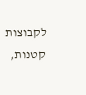לקבוצות קטנות,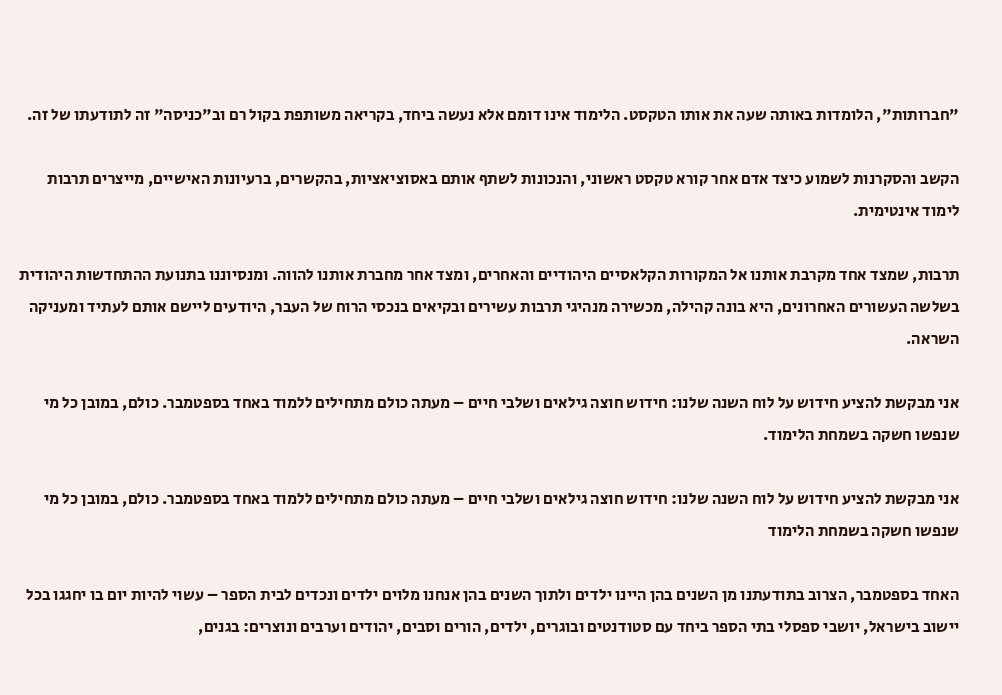"חברותות", הלומדות באותה שעה את אותו הטקסט. הלימוד אינו דומם אלא נעשה ביחד, בקריאה משותפת בקול רם וב"כניסה" זה לתודעתו של זה.

הקשב והסקרנות לשמוע כיצד אדם אחר קורא טקסט ראשוני, והנכונות לשתף אותם באסוציאציות, בהקשרים, ברעיונות האישיים, מייצרים תרבות לימוד אינטימית.

תרבות, שמצד אחד מקרבת אותנו אל המקורות הקלאסיים היהודיים והאחרים, ומצד אחר מחברת אותנו להווה. ומנסיוננו בתנועת ההתחדשות היהודית בשלשה העשורים האחרונים, היא בונה קהילה, מכשירה מנהיגי תרבות עשירים ובקיאים בנכסי הרוח של העבר, היודעים ליישם אותם לעתיד ומעניקה השראה.

אני מבקשת להציע חידוש על לוח השנה שלנו: חידוש חוצה גילאים ושלבי חיים – מעתה כולם מתחילים ללמוד באחד בספטמבר. כולם, במובן כל מי שנפשו חשקה בשמחת הלימוד.

אני מבקשת להציע חידוש על לוח השנה שלנו: חידוש חוצה גילאים ושלבי חיים – מעתה כולם מתחילים ללמוד באחד בספטמבר. כולם, במובן כל מי שנפשו חשקה בשמחת הלימוד

האחד בספטמבר, הצרוב בתודעתנו מן השנים בהן היינו ילדים ולתוך השנים בהן אנחנו מלוים ילדים ונכדים לבית הספר – עשוי להיות יום בו יחגגו בכל יישוב בישראל, יושבי ספסלי בתי הספר ביחד עם סטודנטים ובוגרים, ילדים, הורים וסבים, יהודים וערבים ונוצרים: בגנים,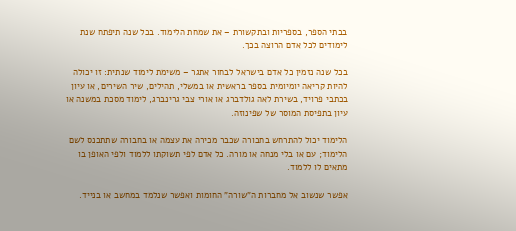בבתי הספר, בספריות ובתקשורת – את שמחת הלימוד. בכל שנה תיפתח שנת לימודים לכל אדם הרוצה בכך.

בכל שנה נזמין כל אדם בישראל לבחור אתגר – משימת לימוד שנתית: זו יכולה להיות קריאה יומיומית בספר בראשית או במשלי, תהילים, שיר השירים, או עיון בכתבי פרויד, בשירת לאה גולדברג או אורי צבי גרינברג, לימוד מסכת במשנה או עיון בתפיסת המוסר של שפינוזה.

הלימוד יכול להתרחש בחבורה שכבר מכירה את עצמה או בחבורה שתתכנס לשם הלימוד; עם או בלי מנחה או מורה. כל אדם לפי תשוקתו ללמוד ולפי האופן בו מתאים לו ללמוד.

אפשר שנשוב אל מחברות ה"שורה" החומות ואפשר שנלמד במחשב או בנייד.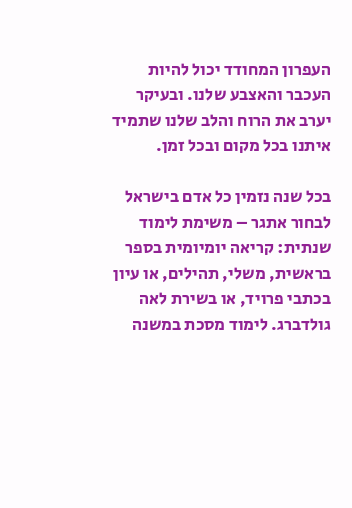העפרון המחודד יכול להיות העכבר והאצבע שלנו. ובעיקר יערב את הרוח והלב שלנו שתמיד איתנו בכל מקום ובכל זמן.

בכל שנה נזמין כל אדם בישראל לבחור אתגר – משימת לימוד שנתית: קריאה יומיומית בספר בראשית, משלי, תהילים, או עיון בכתבי פרויד, או בשירת לאה גולדברג. לימוד מסכת במשנה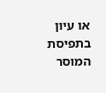או עיון בתפיסת המוסר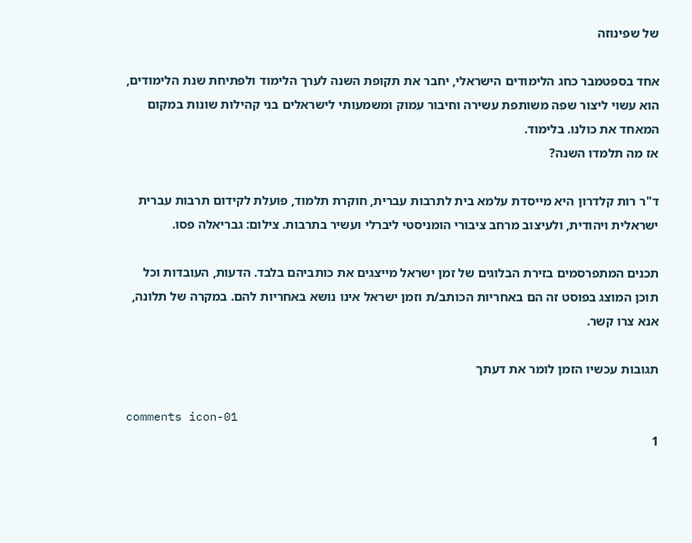של שפינוזה

אחד בספטמבר כחג הלימודים הישראלי, יחבר את תקופת השנה לערך הלימוד ולפתיחת שנת הלימודים, הוא עשוי ליצור שפה משותפת עשירה וחיבור עמוק ומשמעותי לישראלים בני קהילות שונות במקום המאחד את כולנו. בלימוד.
אז מה תלמדו השנה?

ד"ר רות קלדרון היא מייסדת עלמא בית לתרבות עברית, חוקרת תלמוד, פועלת לקידום תרבות עברית ישראלית ויהודית, ולעיצוב מרחב ציבורי הומניסטי ליברלי ועשיר בתרבות. צילום: גבריאלה פסו.

תכנים המתפרסמים בזירת הבלוגים של זמן ישראל מייצגים את כותביהם בלבד. הדעות, העובדות וכל תוכן המוצג בפוסט זה הם באחריות הכותב/ת וזמן ישראל אינו נושא באחריות להם. במקרה של תלונה, אנא צרו קשר.

תגובות עכשיו הזמן לומר את דעתך

comments icon-01
1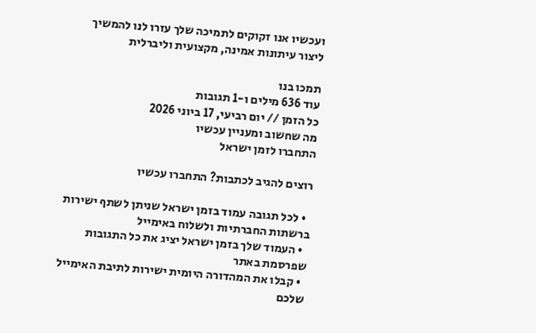ועכשיו אנו זקוקים לתמיכה שלך עזרו לנו להמשיך ליצור עיתונות אמינה, מקצועית וליברלית

תמכו בנו
עוד 636 מילים ו-1 תגובות
כל הזמן // יום רביעי, 17 ביוני 2026
מה שחשוב ומעניין עכשיו
התחברו לזמן ישראל

רוצים להגיב לכתבות? התחברו עכשיו

  • לכל תגובה עמוד בזמן ישראל שניתן לשתף ישירות ברשתות החברתיות ולשלוח באימייל
  • העמוד שלך בזמן ישראל יציג את כל התגובות שפרסמת באתר
  • קבלו את המהדורה היומית ישירות לתיבת האימייל שלכם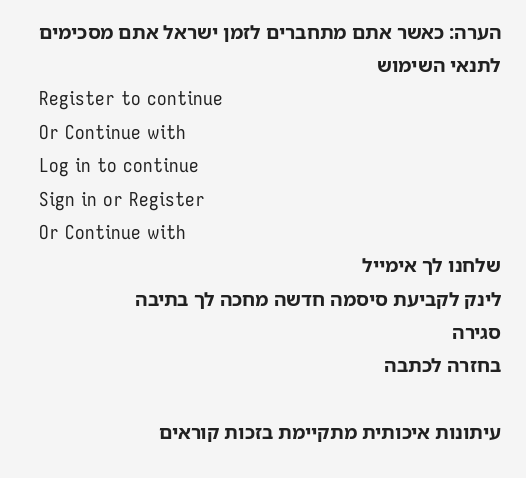הערה: כאשר אתם מתחברים לזמן ישראל אתם מסכימים לתנאי השימוש
Register to continue
Or Continue with
Log in to continue
Sign in or Register
Or Continue with
שלחנו לך אימייל
לינק לקביעת סיסמה חדשה מחכה לך בתיבה
סגירה
בחזרה לכתבה

עיתונות איכותית מתקיימת בזכות קוראים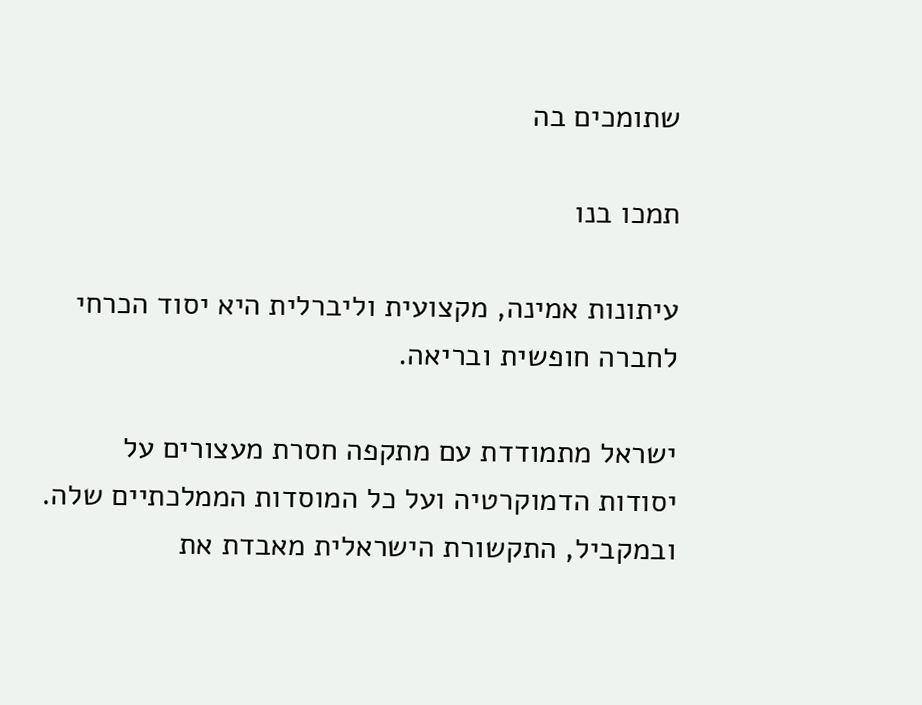שתומכים בה

תמכו בנו

עיתונות אמינה, מקצועית וליברלית היא יסוד הכרחי לחברה חופשית ובריאה.

ישראל מתמודדת עם מתקפה חסרת מעצורים על יסודות הדמוקרטיה ועל כל המוסדות הממלכתיים שלה. ובמקביל, התקשורת הישראלית מאבדת את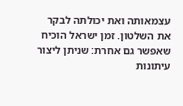עצמאותה ואת יכולתה לבקר את השלטון. זמן ישראל הוכיח שאפשר גם אחרת: שניתן ליצור עיתונות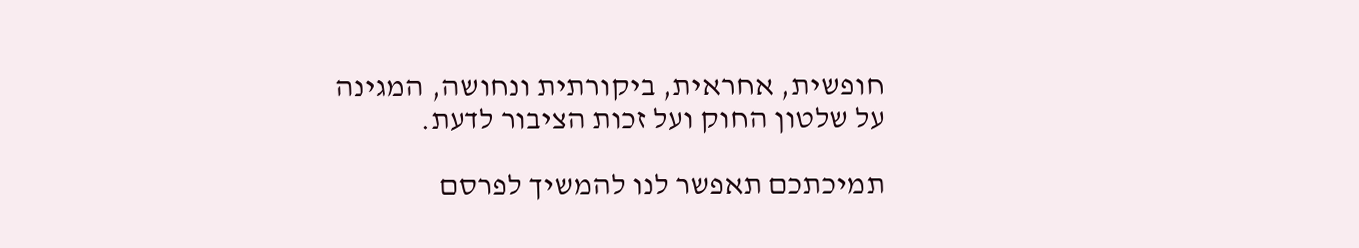חופשית, אחראית, ביקורתית ונחושה, המגינה על שלטון החוק ועל זכות הציבור לדעת.

תמיכתכם תאפשר לנו להמשיך לפרסם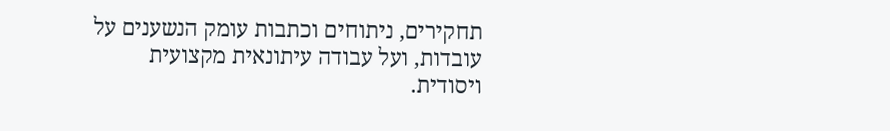תחקירים, ניתוחים וכתבות עומק הנשענים על עובדות, ועל עבודה עיתונאית מקצועית ויסודית.